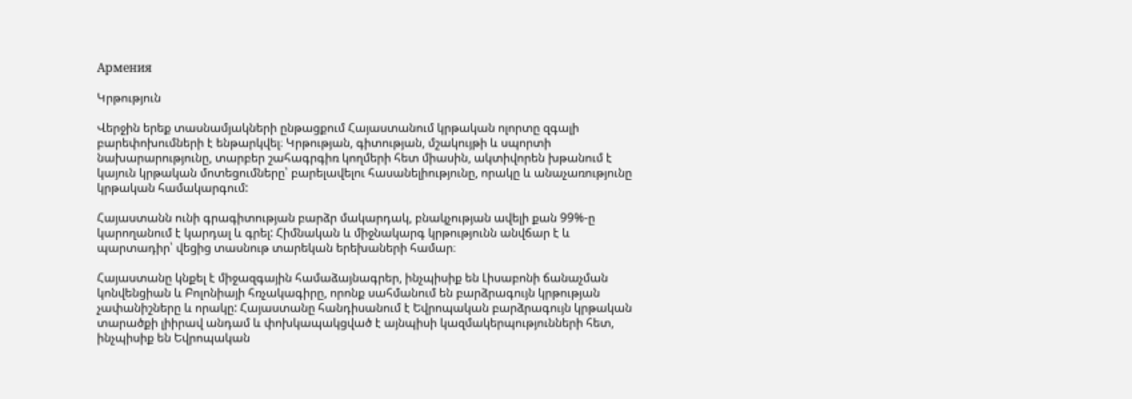Армения

Կրթություն

Վերջին երեք տասնամյակների ընթացքում Հայաստանում կրթական ոլորտը զգալի բարեփոխումների է ենթարկվել։ Կրթության, գիտության, մշակույթի և սպորտի նախարարությունը, տարբեր շահագրգիռ կողմերի հետ միասին, ակտիվորեն խթանում է կայուն կրթական մոտեցումները՝ բարելավելու հասանելիությունը, որակը և անաչառությունը կրթական համակարգում:

Հայաստանն ունի գրագիտության բարձր մակարդակ, բնակչության ավելի քան 99%-ը կարողանում է կարդալ և գրել: Հիմնական և միջնակարգ կրթությունն անվճար է և պարտադիր՝ վեցից տասնութ տարեկան երեխաների համար։

Հայաստանը կնքել է միջազգային համաձայնագրեր, ինչպիսիք են Լիսաբոնի ճանաչման կոնվենցիան և Բոլոնիայի հռչակագիրը, որոնք սահմանում են բարձրագույն կրթության չափանիշները և որակը: Հայաստանը հանդիսանում է Եվրոպական բարձրագույն կրթական տարածքի լիիրավ անդամ և փոխկապակցված է այնպիսի կազմակերպությունների հետ, ինչպիսիք են Եվրոպական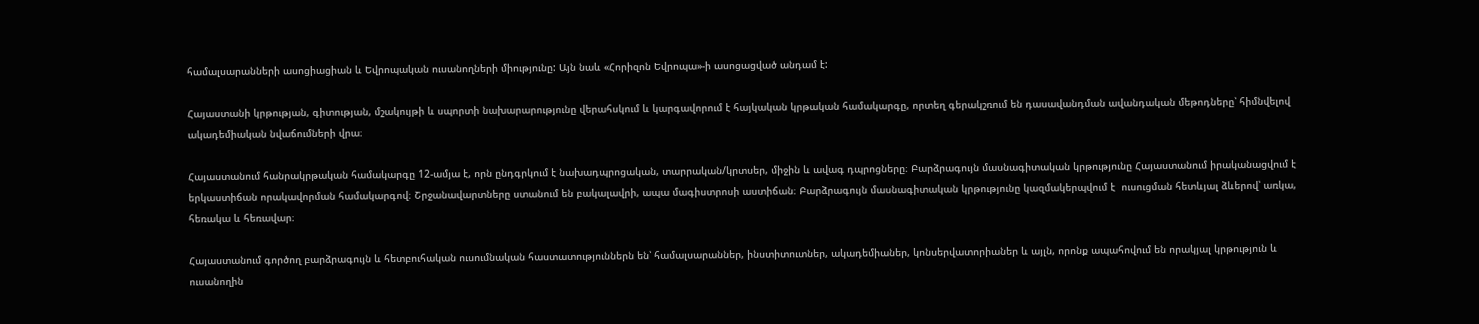համալսարանների ասոցիացիան և Եվրոպական ուսանողների միությունը: Այն նաև «Հորիզոն Եվրոպա»-ի ասոցացված անդամ է:

Հայաստանի կրթության, գիտության, մշակույթի և սպորտի նախարարությունը վերահսկում և կարգավորում է հայկական կրթական համակարգը, որտեղ գերակշռում են դասավանդման ավանդական մեթոդները՝ հիմնվելով ակադեմիական նվաճումների վրա։

Հայաստանում հանրակրթական համակարգը 12-ամյա է, որն ընդգրկում է նախադպրոցական, տարրական/կրտսեր, միջին և ավագ դպրոցները։ Բարձրագույն մասնագիտական կրթությունը Հայաստանում իրականացվում է երկաստիճան որակավորման համակարգով։ Շրջանավարտները ստանում են բակալավրի, ապա մագիստրոսի աստիճան։ Բարձրագույն մասնագիտական կրթությունը կազմակերպվում է  ուսուցման հետևյալ ձևերով՝ առկա, հեռակա և հեռավար։

Հայաստանում գործող բարձրագույն և հետբուհական ուսումնական հաստատություններն են՝ համալսարաններ, ինստիտուտներ, ակադեմիաներ, կոնսերվատորիաներ և այլն, որոնք ապահովում են որակյալ կրթություն և ուսանողին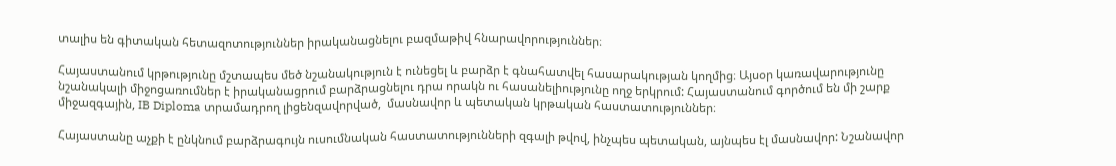տալիս են գիտական հետազոտություններ իրականացնելու բազմաթիվ հնարավորություններ։

Հայաստանում կրթությունը մշտապես մեծ նշանակություն է ունեցել և բարձր է գնահատվել հասարակության կողմից։ Այսօր կառավարությունը նշանակալի միջոցառումներ է իրականացրում բարձրացնելու դրա որակն ու հասանելիությունը ողջ երկրում: Հայաստանում գործում են մի շարք միջազգային, IB Diploma տրամադրող լիցենզավորված,  մասնավոր և պետական կրթական հաստատություններ։

Հայաստանը աչքի է ընկնում բարձրագույն ուսումնական հաստատությունների զգալի թվով, ինչպես պետական, այնպես էլ մասնավոր: Նշանավոր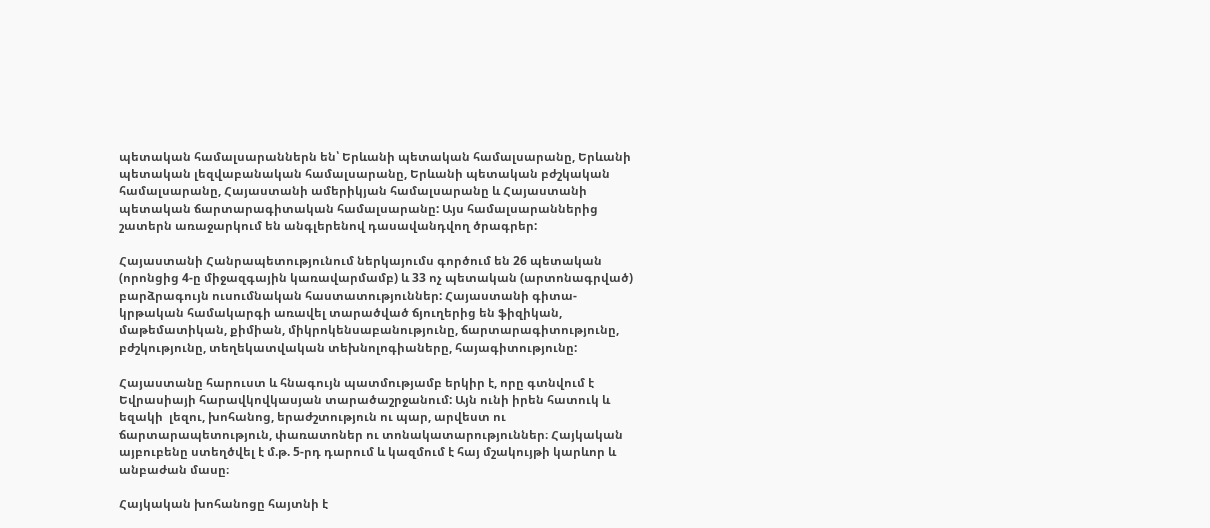պետական համալսարաններն են՝ Երևանի պետական համալսարանը, Երևանի պետական լեզվաբանական համալսարանը, Երևանի պետական բժշկական համալսարանը, Հայաստանի ամերիկյան համալսարանը և Հայաստանի պետական ճարտարագիտական համալսարանը: Այս համալսարաններից շատերն առաջարկում են անգլերենով դասավանդվող ծրագրեր:

Հայաստանի Հանրապետությունում ներկայումս գործում են 26 պետական (որոնցից 4-ը միջազգային կառավարմամբ) և 33 ոչ պետական (արտոնագրված) բարձրագույն ուսումնական հաստատություններ: Հայաստանի գիտա-կրթական համակարգի առավել տարածված ճյուղերից են ֆիզիկան, մաթեմատիկան, քիմիան, միկրոկենսաբանությունը, ճարտարագիտությունը, բժշկությունը, տեղեկատվական տեխնոլոգիաները, հայագիտությունը:

Հայաստանը հարուստ և հնագույն պատմությամբ երկիր է, որը գտնվում է Եվրասիայի հարավկովկասյան տարածաշրջանում: Այն ունի իրեն հատուկ և եզակի  լեզու, խոհանոց, երաժշտություն ու պար, արվեստ ու ճարտարապետություն, փառատոներ ու տոնակատարություններ։ Հայկական այբուբենը ստեղծվել է մ.թ. 5-րդ դարում և կազմում է հայ մշակույթի կարևոր և անբաժան մասը։

Հայկական խոհանոցը հայտնի է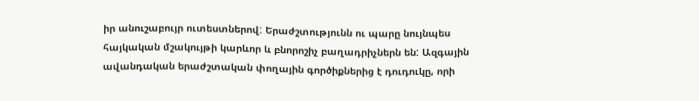իր անուշաբույր ուտեստներով: Երաժշտությունն ու պարը նույնպես հայկական մշակույթի կարևոր և բնորոշիչ բաղադրիչներն են: Ազգային ավանդական երաժշտական փողային գործիքներից է դուդուկը, որի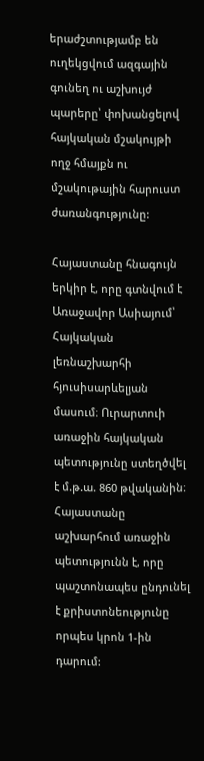երաժշտությամբ են ուղեկցվում ազգային գունեղ ու աշխույժ պարերը՝ փոխանցելով հայկական մշակույթի ողջ հմայքն ու մշակութային հարուստ ժառանգությունը:

Հայաստանը հնագույն երկիր է, որը գտնվում է Առաջավոր Ասիայում՝ Հայկական լեռնաշխարհի հյուսիսարևելյան մասում։ Ուրարտուի առաջին հայկական պետությունը ստեղծվել է մ.թ.ա. 860 թվականին։ Հայաստանը աշխարհում առաջին պետությունն է, որը պաշտոնապես ընդունել է քրիստոնեությունը որպես կրոն 1-ին դարում: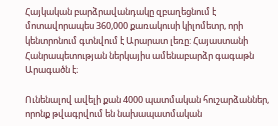Հայկական բարձրավանդակը զբաղեցնում է մոտավորապես 360,000 քառակուսի կիլոմետր, որի կենտրոնում գտնվում է Արարատ լեռը: Հայաստանի Հանրապետության ներկայիս ամենաբարձր գագաթն Արագածն է։

Ունենալով ավելի քան 4000 պատմական հուշարձաններ, որոնք թվագրվում են նախապատմական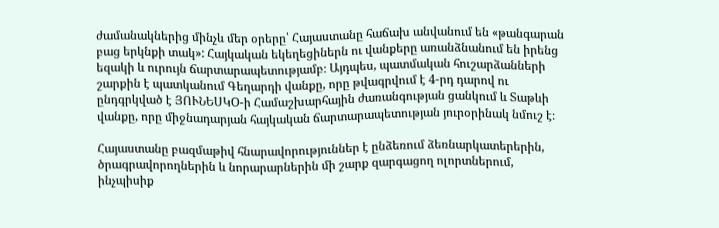ժամանակներից մինչև մեր օրերը՝ Հայաստանը հաճախ անվանում են «թանգարան բաց երկնքի տակ»: Հայկական եկեղեցիներն ու վանքերը առանձնանում են իրենց եզակի և ուրույն ճարտարապետությամբ։ Այդպես, պատմական հուշարձանների շարքին է պատկանում Գեղարդի վանքը, որը թվագրվում է 4-րդ դարով ու ընդգրկված է ՅՈՒՆԵՍԿՕ-ի Համաշխարհային ժառանգության ցանկում և Տաթևի վանքը, որը միջնադարյան հայկական ճարտարապետության յուրօրինակ նմուշ է։

Հայաստանը բազմաթիվ հնարավորություններ է ընձեռում ձեռնարկատերերին, ծրագրավորողներին և նորարարներին մի շարք զարգացող ոլորտներում, ինչպիսիք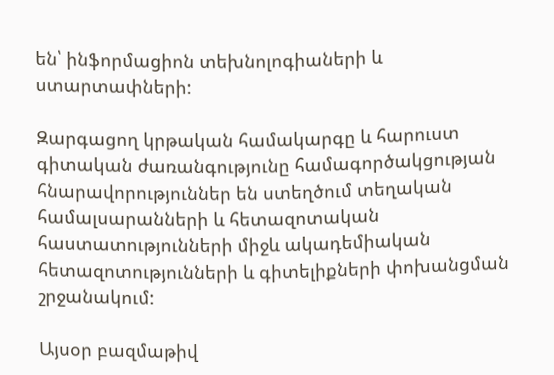են՝ ինֆորմացիոն տեխնոլոգիաների և ստարտափների:

Զարգացող կրթական համակարգը և հարուստ գիտական ժառանգությունը համագործակցության հնարավորություններ են ստեղծում տեղական համալսարանների և հետազոտական հաստատությունների միջև ակադեմիական հետազոտությունների և գիտելիքների փոխանցման շրջանակում:

Այսօր բազմաթիվ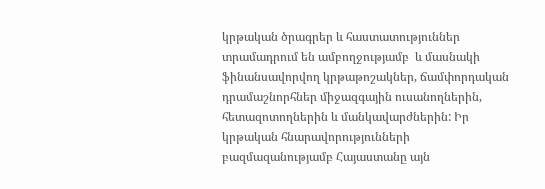կրթական ծրագրեր և հաստատություններ տրամադրում են ամբողջությամբ  և մասնակի ֆինանսավորվող կրթաթոշակներ, ճամփորդական դրամաշնորհներ միջազգային ուսանողներին, հետազոտողներին և մանկավարժներին: Իր կրթական հնարավորությունների բազմազանությամբ Հայաստանը այն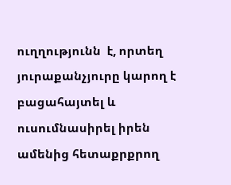ուղղությունն  է, որտեղ յուրաքանչյուրը կարող է բացահայտել և ուսումնասիրել իրեն ամենից հետաքրքրող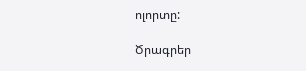ոլորտը:

Ծրագրեր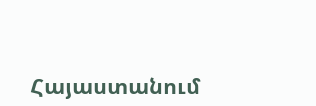Հայաստանում